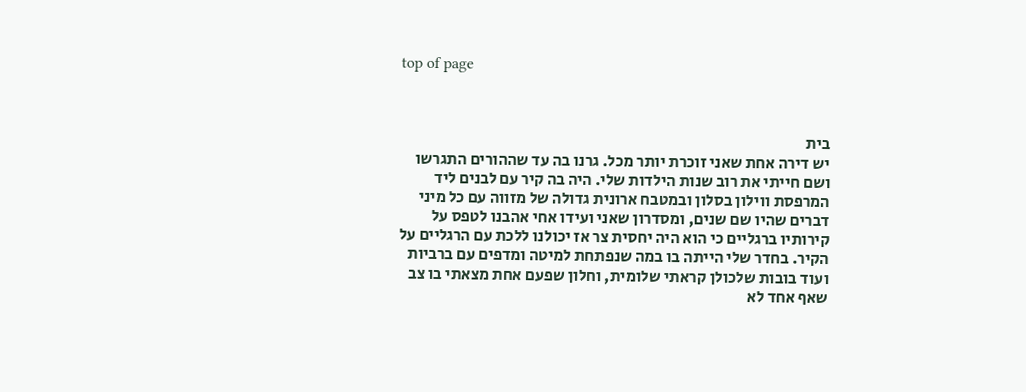top of page



בית
יש דירה אחת שאני זוכרת יותר מכל. גרנו בה עד שההורים התגרשו ושם חייתי את רוב שנות הילדות שלי. היה בה קיר עם לבנים ליד המרפסת ווילון בסלון ובמטבח ארונית גדולה של מזווה עם כל מיני דברים שהיו שם שנים, ומסדרון שאני ועידו אחי אהבנו לטפס על קירותיו ברגליים כי הוא היה יחסית צר אז יכולנו ללכת עם הרגליים על הקיר. בחדר שלי הייתה בו במה שנפתחת למיטה ומדפים עם ברביות ועוד בובות שלכולן קראתי שלומית, וחלון שפעם אחת מצאתי בו צב שאף אחד לא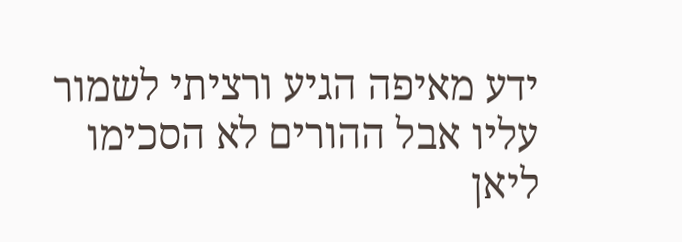ידע מאיפה הגיע ורציתי לשמור עליו אבל ההורים לא הסכימו
ליאן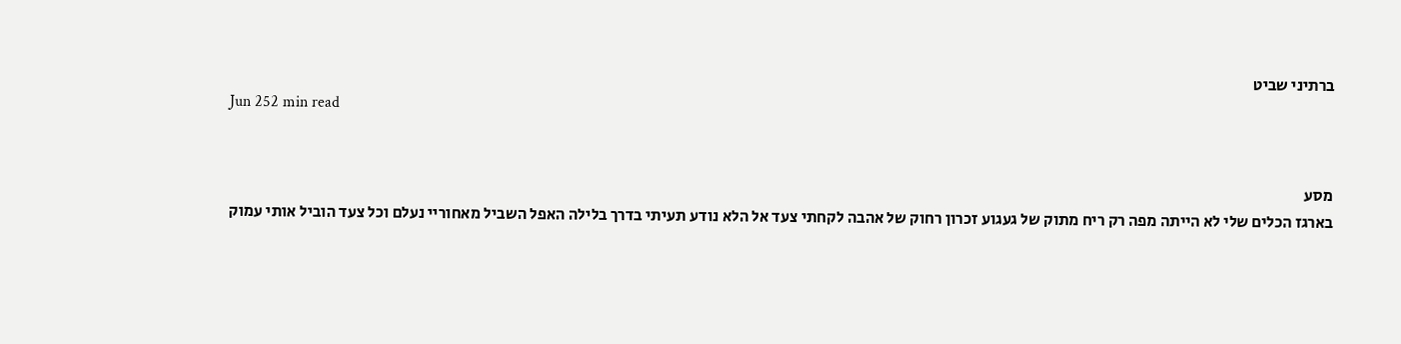ברתיני שביט
Jun 252 min read


מסע
בארגז הכלים שלי לא הייתה מפה רק ריח מתוק של געגוע זכרון רחוק של אהבה לקחתי צעד אל הלא נודע תעיתי בדרך בלילה האפל השביל מאחוריי נעלם וכל צעד הוביל אותי עמוק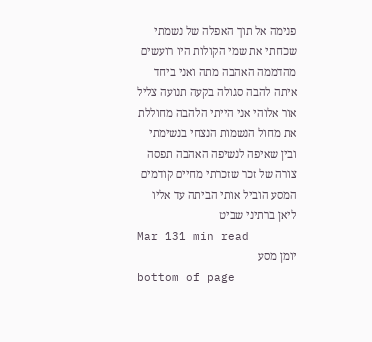פנימה אל תוך האפלה של נשמתי שכחתי את שמי הקולות היו רועשים מהדממה האהבה מתה ואני ביחד איתה להבה סגולה בקעה תנועה צליל אור אלוהי אני הייתי הלהבה מחוללת את מחול הנשמות הנצחי בנשימתי ובין שאיפה לנשיפה האהבה תפסה צורה של זכר שזכרתי מחיים קודמים המסע הוביל אותי הביתה עד אליו
ליאן ברתיני שביט
Mar 131 min read
יומן מסע
bottom of page